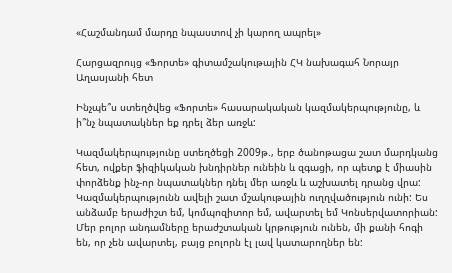«Հաշմանդամ մարդը նպաստով չի կարող ապրել»

Հարցազրույց «Ֆորտե» գիտամշակութային ՀԿ նախագահ Նորայր Աղասյանի հետ

Ինչպե՞ս ստեղծվեց «Ֆորտե» հասարակական կազմակերպությունը, և ի՞նչ նպատակներ եք դրել ձեր առջև:

Կազմակերպությունը ստեղծեցի 2009թ., երբ ծանոթացա շատ մարդկանց հետ, ովքեր ֆիզիկական խնդիրներ ունեին և զգացի, որ պետք է միասին փորձենք ինչ-որ նպատակներ դնել մեր առջև և աշխատել դրանց վրա: Կազմակերպությունն ավելի շատ մշակութային ուղղվածություն ունի: Ես անձամբ երաժիշտ եմ, կոմպոզիտոր եմ, ավարտել եմ Կոնսերվատորիան: Մեր բոլոր անդամները երաժշտական կրթություն ունեն, մի քանի հոգի են, որ չեն ավարտել, բայց բոլորն էլ լավ կատարողներ են: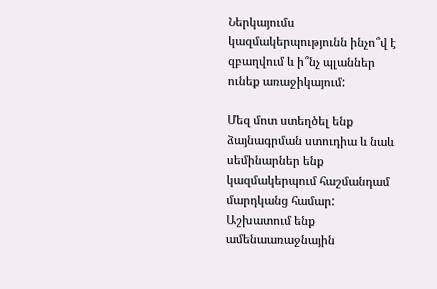Ներկայումս կազմակերպությունն ինչո՞վ է զբաղվում և ի՞նչ պլաններ ունեք առաջիկայում:

Մեզ մոտ ստեղծել ենք ձայնագրման ստուդիա և նաև սեմինարներ ենք կազմակերպում հաշմանդամ մարդկանց համար: Աշխատում ենք ամենաառաջնային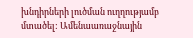խնդիրների լուծման ուղղությամբ մտածել: Ամենաառաջնային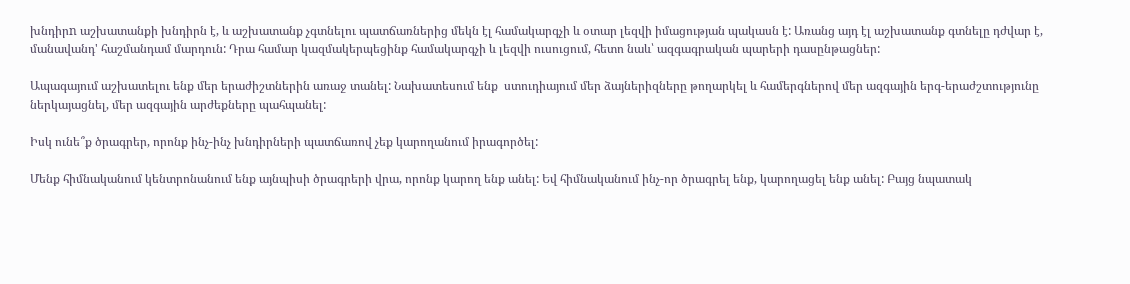խնդիրn աշխատանքի խնդիրն է, և աշխատանք չգտնելու պատճառներից մեկն էլ համակարգչի և օտար լեզվի իմացության պակասն է: Առանց այդ էլ աշխատանք գտնելը դժվար է, մանավանդ' հաշմանդամ մարդուն: Դրա համար կազմակերպեցինք համակարգչի և լեզվի ուսուցում, հետո նաև՝ ազգագրական պարերի դասընթացներ:

Ապագայում աշխատելու ենք մեր երաժիշտներին առաջ տանել: Նախատեսում ենք  ստուդիայում մեր ձայներիզները թողարկել և համերգներով մեր ազգային երգ-երաժշտությունը ներկայացնել, մեր ազգային արժեքները պահպանել:

Իսկ ունե՞ք ծրագրեր, որոնք ինչ-ինչ խնդիրների պատճառով չեք կարողանում իրագործել:

Մենք հիմնականում կենտրոնանում ենք այնպիսի ծրագրերի վրա, որոնք կարող ենք անել: Եվ հիմնականում ինչ-որ ծրագրել ենք, կարողացել ենք անել: Բայց նպատակ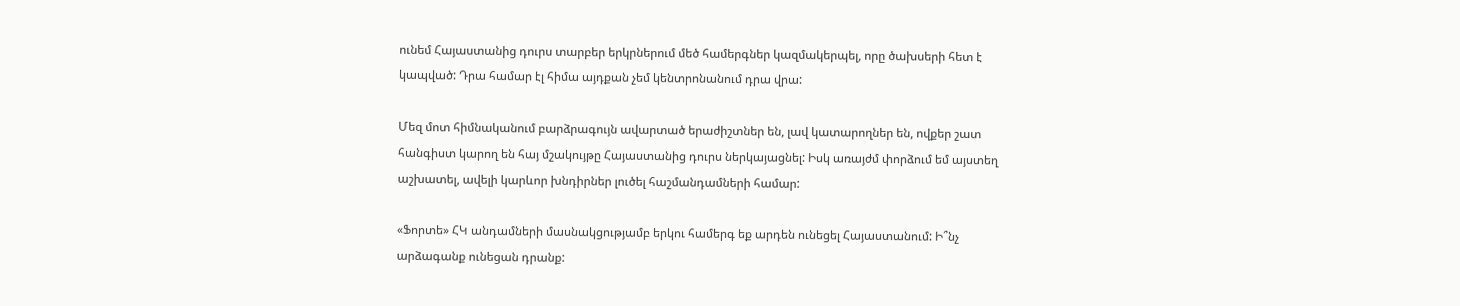ունեմ Հայաստանից դուրս տարբեր երկրներում մեծ համերգներ կազմակերպել, որը ծախսերի հետ է կապված: Դրա համար էլ հիմա այդքան չեմ կենտրոնանում դրա վրա:

Մեզ մոտ հիմնականում բարձրագույն ավարտած երաժիշտներ են, լավ կատարողներ են, ովքեր շատ հանգիստ կարող են հայ մշակույթը Հայաստանից դուրս ներկայացնել: Իսկ առայժմ փորձում եմ այստեղ աշխատել, ավելի կարևոր խնդիրներ լուծել հաշմանդամների համար:

«Ֆորտե» ՀԿ անդամների մասնակցությամբ երկու համերգ եք արդեն ունեցել Հայաստանում: Ի՞նչ արձագանք ունեցան դրանք: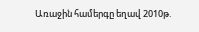Առաջին համերգը եղավ 2010թ.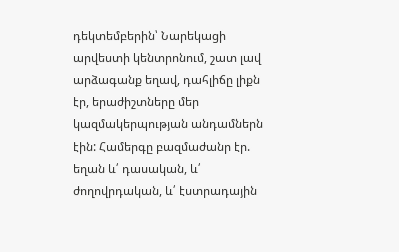դեկտեմբերին՝ Նարեկացի արվեստի կենտրոնում, շատ լավ արձագանք եղավ, դահլիճը լիքն էր, երաժիշտները մեր կազմակերպության անդամներն էին: Համերգը բազմաժանր էր. եղան և՛ դասական, և՛ ժողովրդական, և՛ էստրադային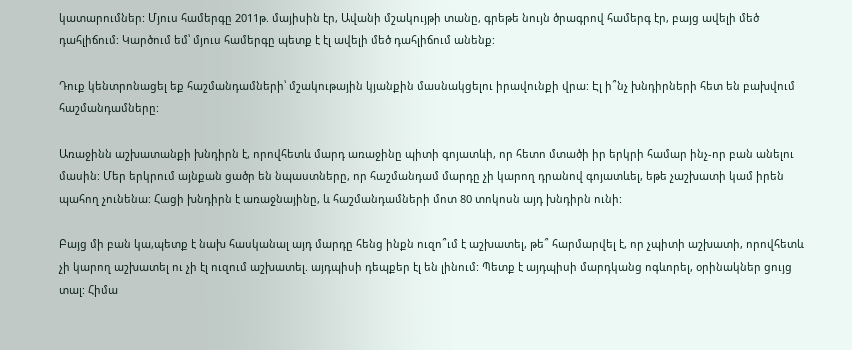կատարումներ: Մյուս համերգը 2011թ. մայիսին էր, Ավանի մշակույթի տանը, գրեթե նույն ծրագրով համերգ էր, բայց ավելի մեծ դահլիճում: Կարծում եմ՝ մյուս համերգը պետք է էլ ավելի մեծ դահլիճում անենք:

Դուք կենտրոնացել եք հաշմանդամների՝ մշակութային կյանքին մասնակցելու իրավունքի վրա: Էլ ի՞նչ խնդիրների հետ են բախվում հաշմանդամները:

Առաջինն աշխատանքի խնդիրն է, որովհետև մարդ առաջինը պիտի գոյատևի, որ հետո մտածի իր երկրի համար ինչ-որ բան անելու մասին: Մեր երկրում այնքան ցածր են նպաստները, որ հաշմանդամ մարդը չի կարող դրանով գոյատևել, եթե չաշխատի կամ իրեն պահող չունենա: Հացի խնդիրն է առաջնայինը, և հաշմանդամների մոտ 80 տոկոսն այդ խնդիրն ունի:

Բայց մի բան կա,պետք է նախ հասկանալ այդ մարդը հենց ինքն ուզո՞ւմ է աշխատել, թե՞ հարմարվել է, որ չպիտի աշխատի, որովհետև չի կարող աշխատել ու չի էլ ուզում աշխատել. այդպիսի դեպքեր էլ են լինում: Պետք է այդպիսի մարդկանց ոգևորել, օրինակներ ցույց տալ: Հիմա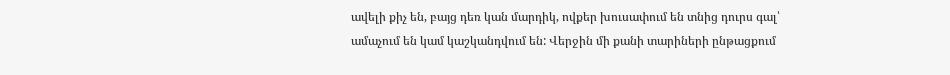ավելի քիչ են, բայց դեռ կան մարդիկ, ովքեր խուսափում են տնից դուրս գալ՝ ամաչում են կամ կաշկանդվում են: Վերջին մի քանի տարիների ընթացքում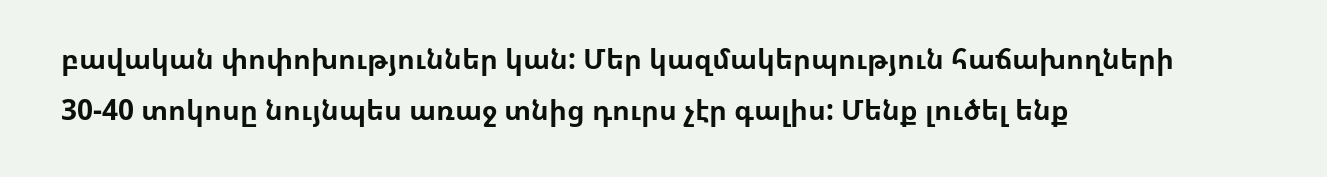բավական փոփոխություններ կան: Մեր կազմակերպություն հաճախողների 30-40 տոկոսը նույնպես առաջ տնից դուրս չէր գալիս: Մենք լուծել ենք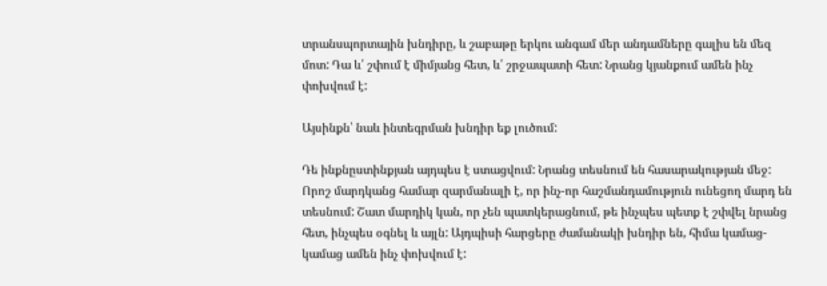տրանսպորտային խնդիրը, և շաբաթը երկու անգամ մեր անդամները գալիս են մեզ մոտ: Դա և՛ շփում է միմյանց հետ, և՛ շրջապատի հետ: Նրանց կյանքում ամեն ինչ փոխվում է:

Այսինքն՝ նաև ինտեգրման խնդիր եք լուծում:

Դե ինքնըստինքյան այդպես է ստացվում: Նրանց տեսնում են հասարակության մեջ: Որոշ մարդկանց համար զարմանալի է, որ ինչ-որ հաշմանդամություն ունեցող մարդ են տեսնում: Շատ մարդիկ կան, որ չեն պատկերացնում, թե ինչպես պետք է շփվել նրանց հետ, ինչպես օգնել և այլն: Այդպիսի հարցերը ժամանակի խնդիր են, հիմա կամաց-կամաց ամեն ինչ փոխվում է: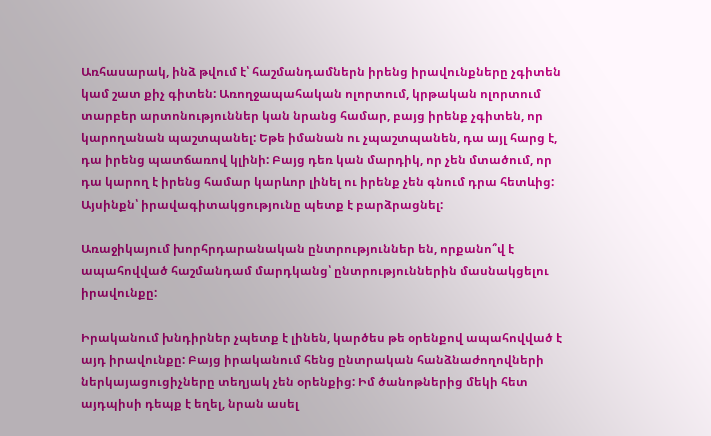Առհասարակ, ինձ թվում է՝ հաշմանդամներն իրենց իրավունքները չգիտեն կամ շատ քիչ գիտեն: Առողջապահական ոլորտում, կրթական ոլորտում տարբեր արտոնություններ կան նրանց համար, բայց իրենք չգիտեն, որ կարողանան պաշտպանել: Եթե իմանան ու չպաշտպանեն, դա այլ հարց է, դա իրենց պատճառով կլինի: Բայց դեռ կան մարդիկ, որ չեն մտածում, որ դա կարող է իրենց համար կարևոր լինել ու իրենք չեն գնում դրա հետևից: Այսինքն՝ իրավագիտակցությունը պետք է բարձրացնել:

Առաջիկայում խորհրդարանական ընտրություններ են, որքանո՞վ է ապահովված հաշմանդամ մարդկանց՝ ընտրություններին մասնակցելու իրավունքը:

Իրականում խնդիրներ չպետք է լինեն, կարծես թե օրենքով ապահովված է այդ իրավունքը: Բայց իրականում հենց ընտրական հանձնաժողովների ներկայացուցիչները տեղյակ չեն օրենքից: Իմ ծանոթներից մեկի հետ այդպիսի դեպք է եղել, նրան ասել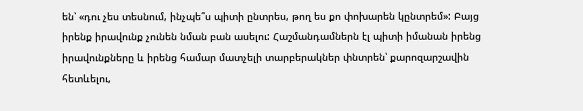են՝ «դու չես տեսնում, ինչպե՞ս պիտի ընտրես, թող ես քո փոխարեն կընտրեմ»: Բայց իրենք իրավունք չունեն նման բան ասելու: Հաշմանդամներն էլ պիտի իմանան իրենց իրավունքները և իրենց համար մատչելի տարբերակներ փնտրեն՝ քարոզարշավին հետևելու,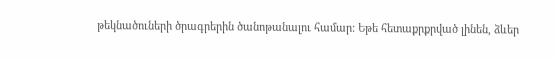թեկնածուների ծրագրերին ծանոթանալու համար: Եթե հետաքրքրված լինեն, ձևեր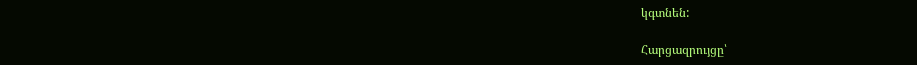կգտնեն:

Հարցազրույցը՝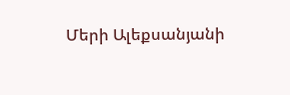Մերի Ալեքսանյանի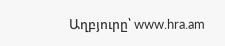Աղբյուրը՝ www.hra.am